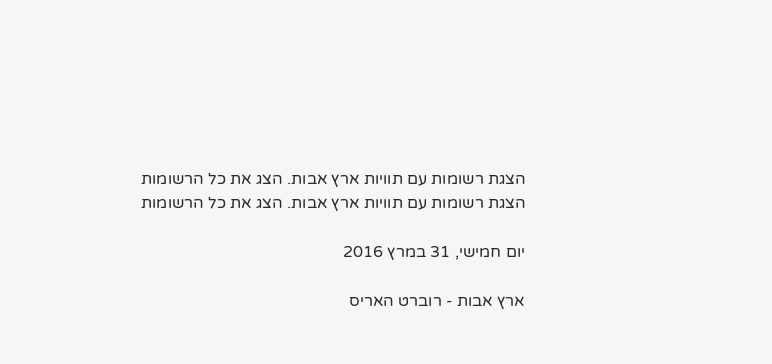הצגת רשומות עם תוויות ארץ אבות. הצג את כל הרשומות
הצגת רשומות עם תוויות ארץ אבות. הצג את כל הרשומות

יום חמישי, 31 במרץ 2016

ארץ אבות - רוברט האריס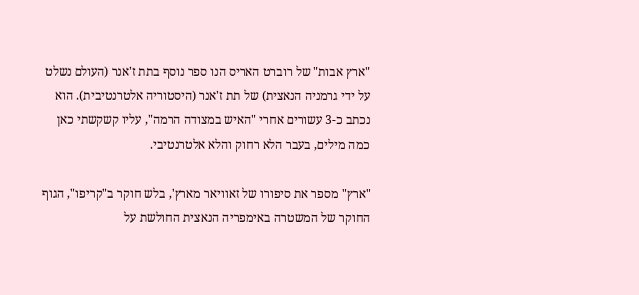"ארץ אבות" של רוברט האריס הנו ספר נוסף בתת ז'אנר (העולם נשלט על ידי גרמניה הנאצית) של תת ז'אנר (היסטוריה אלטרנטיבית). הוא נכתב כ-3 עשורים אחרי "האיש במצודה הרמה", עליו קשקשתי כאן כמה מילים, בעבר הלא רחוק והלא אלטרנטיבי.

"ארץ" מספר את סיפורו של זאוויאר מארץ', בלש חוקר ב"קריפו", הגוף החוקר של המשטרה באימפריה הנאצית החולשת על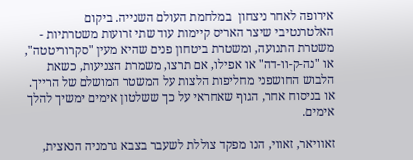אירופה לאחר ניצחון  במלחמת העולם השנייה. ביקום האלטרנטיבי שיצר האריס קיימות עוד שתי זרועות משטרתיות - משטרת התנועה, ומשטרת ביטחון פנים שהיא מעין "סקרוריטטה", או "נה-ק-וו-דה" או אפילו, אם תרצו, משמרת הצניעות, כשאת הלבוש החושפני מחליפות הלצות על המשטר המושלם של הרייך. או בניסוח אחר, הגוף שאחראי על כך ששלטון אימים ימשיך להלך אימים.

זאוויאר, זאווי, הנו מפקד צוללת לשעבר בצבא גרמניה הנאצית,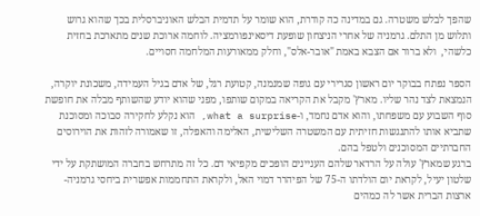שהפך לבלש משטרה. גם במדינה כה קודרת, הוא שומר על תדמית הבלש האוניברסלית בכך שהוא גרוש ותלוש מן התלם. גרמניה של אחרי הניצחון שופעת דיסאינפורמציה. לוחמה ארוכת שנים מתארכת בחזית כלשהי,  ולא ברור אם הצבא באמת "אובר-אלס", וחלק ממאורעות המלחמה חסויים.

הספר נפתח בבוקר יום ראשון סגרירי עם גופה שמנמנה, קטועת רגל, של אדם בגיל העמידה, משכונת יוקרה, הנמצאת לצד נהר שליו. מארץ' מקבל את הקריאה במקום שותפו, מפני שהוא יודע שהשותף מבלה את חופשת סוף השבוע עם משפחתו, והוא אדם נחמד, ו-what a surprise, הוא נקלע לחקירה סבוכה ומסוכנת שתביא אותו להתנגשות חזיתית עם המשטרה השלישית, האלימה והאפלה, זו שאמורה לזהות את הוירוסים החברתיים המסוכנים ולטפל בהם.
ברגע שמארץ' עולה על הרדאר שלהם העניינים הופכים מקפיאי דם. כל זה מתרחש בחברה המושתקת על ידי שלטון יעיל, לקראת יום הולדתו ה-75 של הפיהרר דמוי האל, ולקראת התחממות אפשרית ביחסי גרמניה-ארצות הברית אשר לה כמהים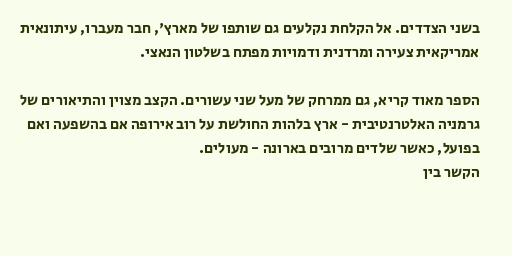בשני הצדדים. אל הקלחת נקלעים גם שותפו של מארץ', חבר מעברו, עיתונאית אמריקאית צעירה ומרדנית ודמויות מפתח בשלטון הנאצי.

הספר מאוד קריא, גם ממרחק של מעל שני עשורים. הקצב מצוין והתיאורים של גרמניה האלטרנטיבית - ארץ בלהות החולשת על רוב אירופה אם בהשפעה ואם בפועל, כאשר שלדים מרובים בארונה - מעולים.
הקשר בין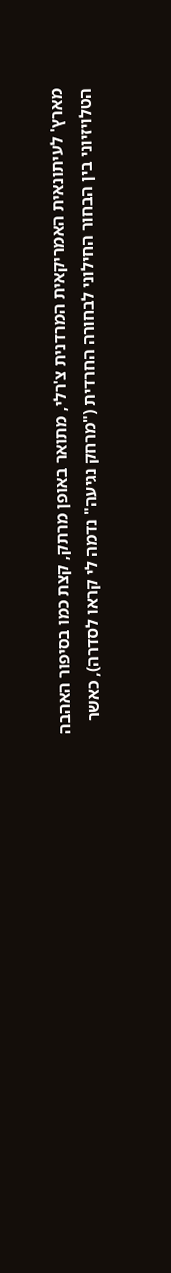מארץ' לעיתונאית האמריקאית המרדנית צ'רלי, מתואר באופן מרתק, קצת כמו בסיפור האהבה הטלויזיוני בין הבחור החילוני לבחורה החרדית ("מרחק נגיעה" נדמה לי קראו לסדרה), כאשר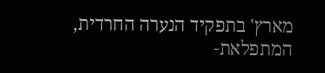מארץ' בתפקיד הנערה החרדית, המתפלאת-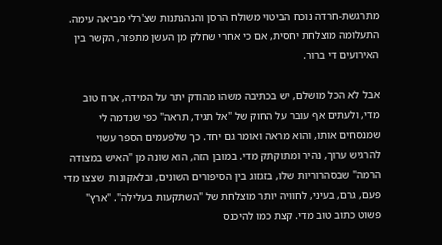מתרגשת-חרדה נוכח הביטוי משולח הרסן והנהנתנות שצ'רלי מביאה עימה. התעלומה מוצלחת יחסית, אם כי אחרי שחלק מן העשן מתפזר, הקשר בין האירועים די ברור.

אבל לא הכל מושלם, יש בכתיבה משהו מהודק יתר על המידה, ארוז טוב מדי, ולעתים אף עובר על החוק של "אל תגיד, תראה" כפי שנדמה לי שמנסחים אותו, והוא מראה ואומר גם יחד. כך שלפעמים הספר עשוי להרגיש ערוך, נהיר ומתוקתק מדי. במובן הזה, הוא שונה מן "האיש במצודה הרמה" שבסהרוריות שלו, בזגזוג בין הסיפורים השונים, ובלאקונות  שצצו מדי פעם, גרם, בעיני, לחוויה יותר מוצלחת של "השתקעות בעלילה". "ארץ" פשוט כתוב טוב מדי. קצת כמו להיכנס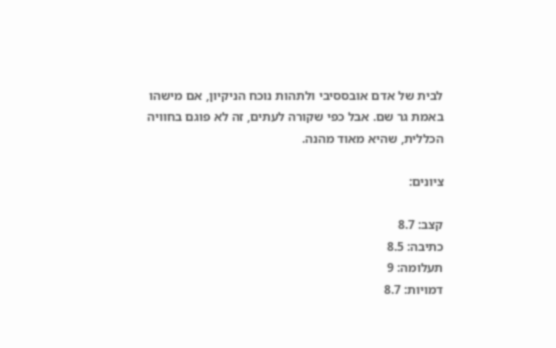לבית של אדם אובססיבי ולתהות נוכח הניקיון, אם מישהו באמת גר שם. אבל כפי שקורה לעתים, זה לא פוגם בחוויה הכללית, שהיא מאוד מהנה.

ציונים:

קצב: 8.7
כתיבה: 8.5
תעלומה: 9
דמויות: 8.7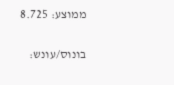ממוצע: 8.725

בונוס/עונש: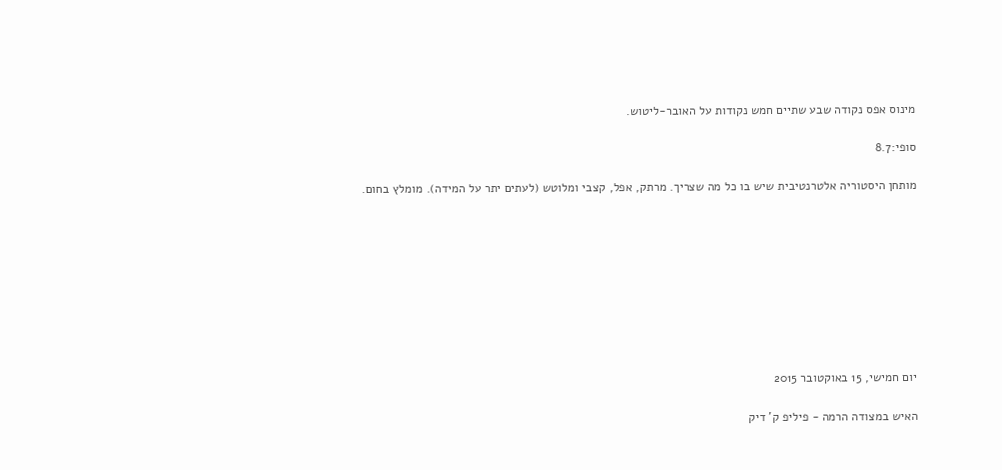מינוס אפס נקודה שבע שתיים חמש נקודות על האובר-ליטוש.

סופי:8.7

מותחן היסטוריה אלטרנטיבית שיש בו כל מה שצריך. מרתק, אפל, קצבי ומלוטש (לעתים יתר על המידה). מומלץ בחום.









יום חמישי, 15 באוקטובר 2015

האיש במצודה הרמה - פיליפ ק' דיק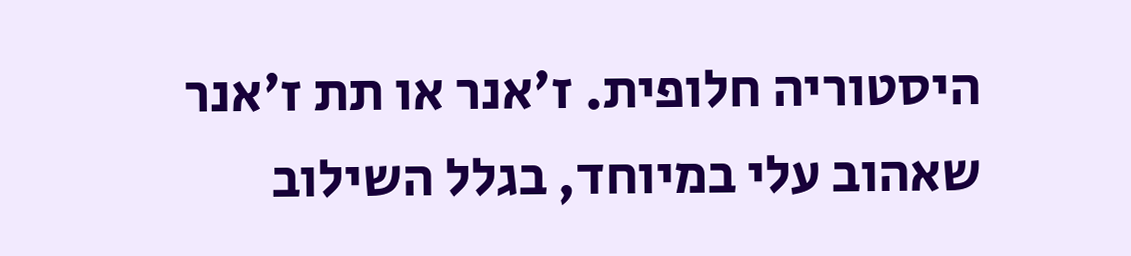היסטוריה חלופית. ז'אנר או תת ז'אנר שאהוב עלי במיוחד, בגלל השילוב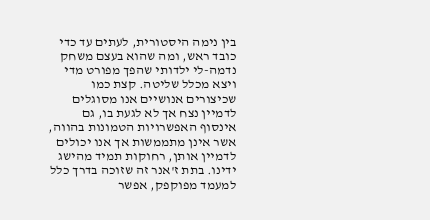בין נימה היסטורית, לעתים עד כדי כובד ראש, ומה שהוא בעצם משחק נדמה-לי ילדותי שהפך מפורט מדי ויצא מכלל שליטה. קצת כמו שכיצורים אנושיים אנו מסוגלים לדמיין נצח אך לא לגעת בו, גם אינסוף האפשרויות הטמונות בהווה, אשר אינן מתממשות אך אנו יכולים לדמיין אותן, רחוקות תמיד מהישג ידינו. בתת ז'אנר זה שזוכה בדרך כלל למעמד מפוקפק, אפשר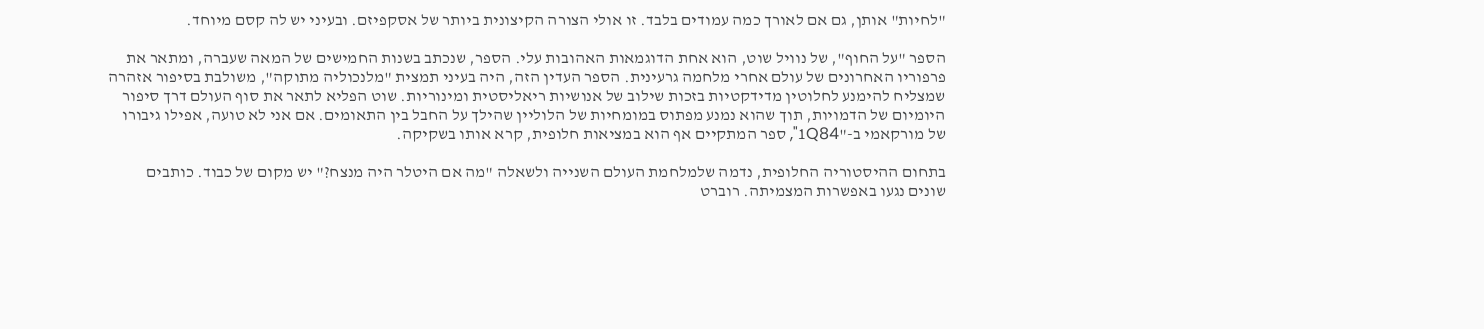"לחיות" אותן, גם אם לאורך כמה עמודים בלבד. זו אולי הצורה הקיצונית ביותר של אסקפיזם. ובעיני יש לה קסם מיוחד.

הספר "על החוף", של נוויל שוט, הוא אחת הדוגמאות האהובות עלי. הספר, שנכתב בשנות החמישים של המאה שעברה, ומתאר את פרפוריו האחרונים של עולם אחרי מלחמה גרעינית. הספר העדין הזה, היה בעיני תמצית "מלנכוליה מתוקה", משולבת בסיפור אזהרה שמצליח להימנע לחלוטין מדידקטיות בזכות שילוב של אנושיות ריאליסטית ומינוריות. שוט הפליא לתאר את סוף העולם דרך סיפור היומיום של הדמויות, תוך שהוא נמנע מפתוס במומחיות של הלוליין שהילך על החבל בין התאומים. אם אני לא טועה, אפילו גיבורו של מורקאמי ב-"1Q84", ספר המתקיים אף הוא במציאות חלופית, קרא אותו בשקיקה.

בתחום ההיסטוריה החלופית, נדמה שלמלחמת העולם השנייה ולשאלה "מה אם היטלר היה מנצח?" יש מקום של כבוד. כותבים שונים נגעו באפשרות המצמיתה. רוברט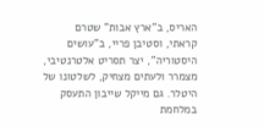האריס, ב"ארץ אבות" שטרם קראתי, וסטיבן פריי, ב"עושים היסטוריה", יצר תסריט אלטרנטיבי, מצמרר ולעתים מצחיק, לשלטונו של היטלר. גם מייקל שייבון התעסק במלחמת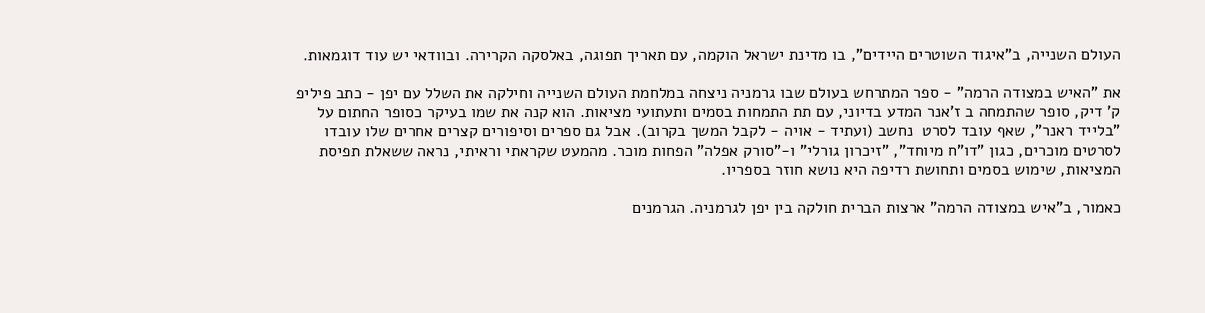העולם השנייה, ב"איגוד השוטרים היידים", בו מדינת ישראל הוקמה, עם תאריך תפוגה, באלסקה הקרירה. ובוודאי יש עוד דוגמאות.

את "האיש במצודה הרמה" - ספר המתרחש בעולם שבו גרמניה ניצחה במלחמת העולם השנייה וחילקה את השלל עם יפן - כתב פיליפ ק' דיק, סופר שהתמחה ב ז'אנר המדע בדיוני, עם תת התמחות בסמים ותעתועי מציאות. הוא קנה את שמו בעיקר כסופר החתום על "בלייד ראנר", שאף עובד לסרט  נחשב (ועתיד - אויה - לקבל המשך בקרוב). אבל גם ספרים וסיפורים קצרים אחרים שלו עובדו לסרטים מוכרים, כגון "דו"ח מיוחד", "זיכרון גורלי" ו-"סורק אפלה" הפחות מוכר. מהמעט שקראתי וראיתי, נראה ששאלת תפיסת המציאות, שימוש בסמים ותחושת רדיפה היא נושא חוזר בספריו.

כאמור, ב"איש במצודה הרמה" ארצות הברית חולקה בין יפן לגרמניה. הגרמנים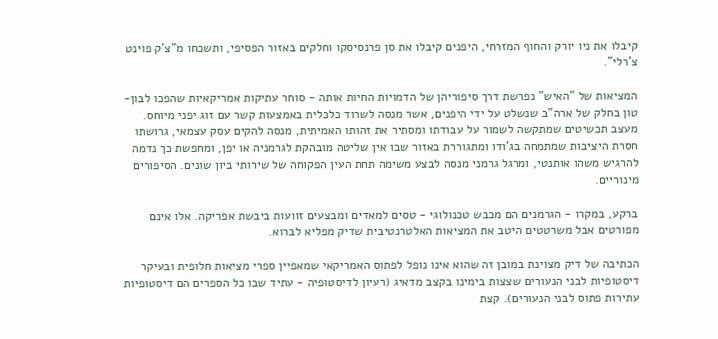קיבלו את ניו יורק והחוף המזרחי, היפנים קיבלו את סן פרנסיסקו וחלקים באזור הפסיפי, ותשכחו מ"צ'ק פוינט צ'רלי".

המציאות של "האיש" נפרשת דרך סיפוריהן של הדמויות החיות אותה - סוחר עתיקות אמריקאיות שהפכו לבון-טון בחלק של ארה"ב שנשלט על ידי היפנים, אשר מנסה לשרוד כלכלית באמצעות קשר עם זוג יפני מיוחס. מעצב תכשיטים שמתקשה לשמור על עבודתו ומסתיר את זהותו האמיתית, מנסה להקים עסק עצמאי, גרושתו חסרת היציבות שמתמחה בג'ודו ומתגוררת באזור שבו אין שליטה מובהקת לגרמניה או יפן, ומחפשת כך נדמה להרגיש משהו אותנטי, ומרגל גרמני מנסה לבצע משימה תחת העין הפקוחה של שירותי ביון שונים. הסיפורים מינוריים.

ברקע, במקרו - הגרמנים הם מכבש טכנולוגי - טסים למאדים ומבצעים זוועות ביבשת אפריקה. אלו אינם מפורטים אבל משרטטים היטב את המציאות האלטרנטיבית שדיק מפליא לברוא.

הכתיבה של דיק מצוינת במובן זה שהוא אינו נופל לפתוס האמריקאי שמאפיין ספרי מציאות חלופית ובעיקר דיסטופיות לבני הנעורים שצצות בימינו בקצב מדאיג (רעיון לדיסטופיה - עתיד שבו כל הספרים הם דיסטופיות עתירות פתוס לבני הנעורים). קצת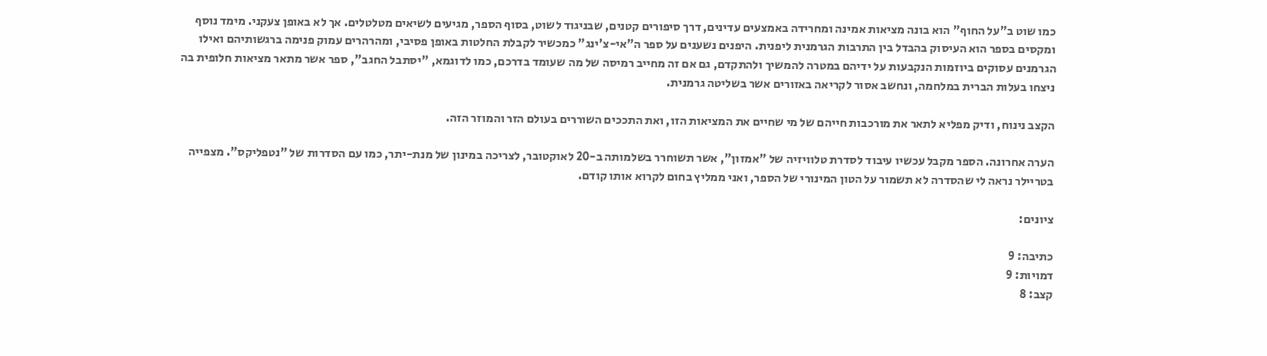כמו שוט ב"על החוף" הוא בונה מציאות אמינה ומחרידה באמצעים עדינים, דרך סיפורים קטנים, שבניגוד לשוט, בסוף הספר, מגיעים לשיאים מטלטלים. אך לא באופן צעקני. מימד נוסף ומקסים בספר הוא העיסוק בהבדל בין התרבות הגרמנית ליפנית. היפנים נשענים על ספר ה"אי-צ'ינג" כמכשיר לקבלת החלטות באופן פסיבי, ומהרהרים עמוק פנימה ברגשותיהם ואילו הגרמנים עסוקים ביוזמות הנקבעות על ידיהם במטרה להמשיך ולהתקדם, גם אם זה מחייב רמיסה של מה שעומד בדרכם, כמו לדוגמא, "יסתבל החגב", ספר אשר מתאר מציאות חלופית בה ניצחו בעלות הברית במלחמה, ונחשב אסור לקריאה באזורים אשר בשליטה גרמנית.

הקצב נינוח, ודיק מפליא לתאר את מורכבות חייהם של מי שחיים את המציאות הזו, ואת התככים השוררים בעולם הזר והמוזר הזה.

הערה אחרונה. הספר מקבל עכשיו עיבוד לסדרת טלוויזיה של "אמזון", אשר תשוחרר בשלמותה ב-20 לאוקטובר, לצריכה במינון של מנת-יתר, כמו עם הסדרות של "נטפליקס". מצפייה בטריילר נראה לי שהסדרה לא תשמור על הטון המינורי של הספר, ואני ממליץ בחום לקרוא אותו קודם.

ציונים:

כתיבה: 9
דמויות: 9
קצב: 8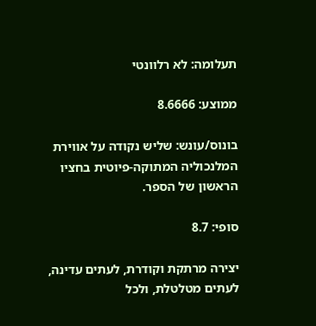תעלומה: לא רלוונטי

ממוצע: 8.6666

בונוס/עונש: שליש נקודה על אווירת המלנכוליה המתוקה-פיוטית בחציו הראשון של הספר.

סופי: 8.7

יצירה מרתקת וקודרת, לעתים עדינה, לעתים מטלטלת, ולכל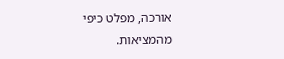אורכה, מפלט כיפי מהמציאות.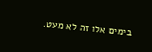בימים אלו זה לא מעט.